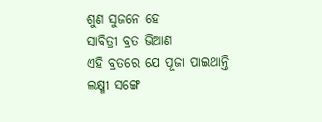ଶୁଣ ସୁଜନେ ହେ
ସାବିତ୍ରୀ ବ୍ରତ ଭିଆଣ
ଏହି ବ୍ରତରେ ଯେ ପୂଜା ପାଇଥାନ୍ତି
ଲକ୍ଷ୍ମୀ ସଙ୍ଗେ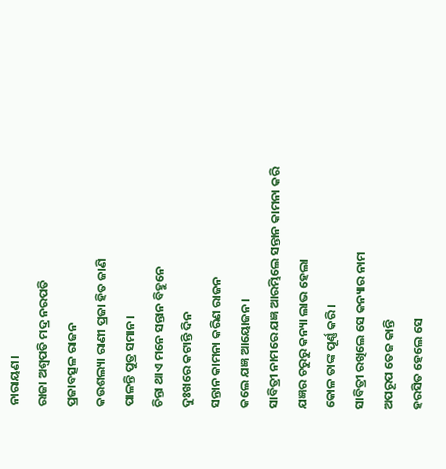ନାରାୟଣ।
ରାଜା ଅଶ୍ୱପତି ମଦ୍ର ନରପତି
ପ୍ରଜାବତ୍ସଳ ରାଜନ
କଉଶଲ୍ୟା ରାଣୀ ପ୍ରଜା ହିତ ଜାଣି
ପାଳନ୍ତି ପୁତ୍ର ସମାନ।
ଚିନ୍ତା ଥାଏ ମନେ ସନ୍ତାନ ବିହୁନେ
ଦୁଃଖରେ କଟାନ୍ତି ଦିନ
ସନ୍ତାନ କାମନା କରିଣ ରାଜନ
କଲେ ଯଜ୍ଞ ଆୟୋଜନ।
ସାବିତ୍ରୀ ନାମରେ ଯଜ୍ଞ ଆରମ୍ଭିଲେ ସନ୍ତାନ କାମନା କରି
ଯଜ୍ଞର ଚରୁରୁ କନ୍ୟା ଲାଭ ହେଲା
କୋଳ ତାଙ୍କ ପୂର୍ଣ୍ଣ କରି।
ସାବିତ୍ରୀ ରଖିଲେ ସେ କନ୍ୟାର ନାମ
ଅପରୂପ ତେଜ କାନ୍ତି
ହରସିତ ହେଲେ ସେ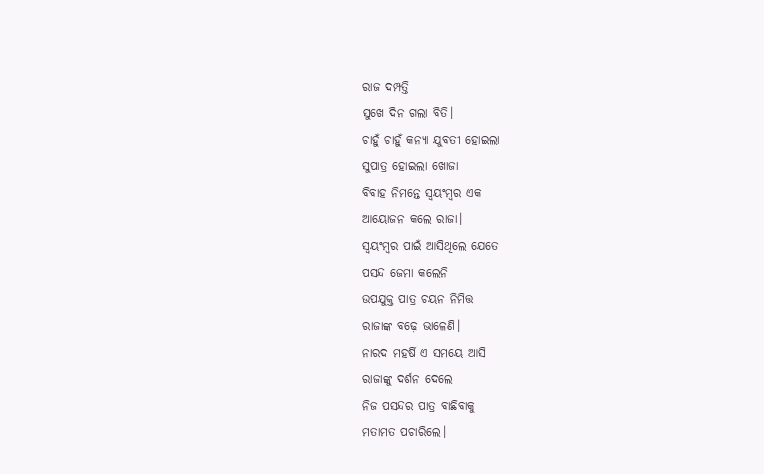ରାଜ ଦମ୍ପତ୍ତି
ସୁଖେ ଦିନ ଗଲା ବିତି।
ଚାହୁଁ ଚାହୁଁ କନ୍ୟା ଯୁବତୀ ହୋଇଲା
ସୁପାତ୍ର ହୋଇଲା ଖୋଜା
ବିବାହ ନିମନ୍ତେ ସ୍ୱୟଂମ୍ବର ଏକ
ଆୟୋଜନ କଲେ ରାଜା।
ସ୍ୱୟଂମ୍ବର ପାଇଁ ଆସିଥିଲେ ଯେତେ
ପସନ୍ଦ ଜେମା କଲେନି
ଉପଯୁକ୍ତ ପାତ୍ର ଚୟନ ନିମିତ୍ତ
ରାଜାଙ୍କ ବଢ଼େ ଭାଳେଣି।
ନାରଦ ମହର୍ଷି ଏ ସମୟେ ଆସି
ରାଜାଙ୍କୁ ଦର୍ଶନ ଦେଲେ
ନିଜ ପସନ୍ଦର ପାତ୍ର ବାଛିବାକୁ
ମତାମତ ପଚାରିଲେ।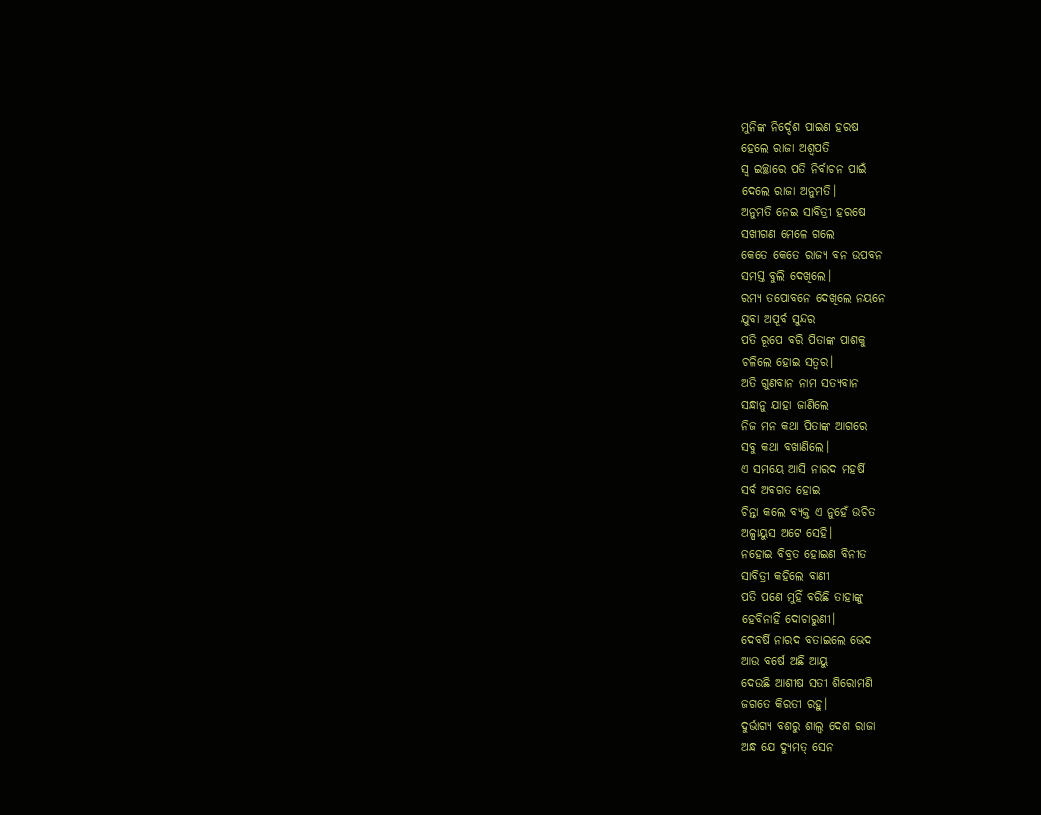ମୁନିଙ୍କ ନିର୍ଦ୍ଦେଶ ପାଇଣ ହରଷ
ହେଲେ ରାଜା ଅଶ୍ୱପତି
ସ୍ୱ ଇଚ୍ଛାରେ ପତି ନିର୍ବାଚନ ପାଇଁ
ଦେଲେ ରାଜା ଅନୁମତି।
ଅନୁମତି ନେଇ ସାବିତ୍ରୀ ହରଷେ
ସଖୀଗଣ ମେଳେ ଗଲେ
କେତେ କେତେ ରାଜ୍ୟ ବନ ଉପବନ
ସମସ୍ତ ବୁଲି ଦେଖିଲେ।
ରମ୍ୟ ତପୋବନେ ଦେଖିଲେ ନୟନେ
ଯୁବା ଅପୂର୍ବ ସୁନ୍ଦର
ପତି ରୂପେ ବରି ପିତାଙ୍କ ପାଶକୁ
ଚଳିଲେ ହୋଇ ସତ୍ୱର।
ଅତି ଗୁଣବାନ ନାମ ସତ୍ୟବାନ
ସନ୍ଧାନୁ ଯାହା ଜାଣିଲେ
ନିଜ ମନ କଥା ପିତାଙ୍କ ଆଗରେ
ସବୁ କଥା ବଖାଣିଲେ।
ଏ ସମୟେ ଆସି ନାରଦ ମହର୍ଷି
ସର୍ବ ଅବଗତ ହୋଇ
ଚିନ୍ତା କଲେ ବ୍ୟକ୍ତ ଏ ନୁହେଁ ଉଚିତ
ଅଳ୍ପାୟୁସ ଅଟେ ସେହି।
ନହୋଇ ବିବ୍ରତ ହୋଇଣ ବିନୀତ
ସାବିତ୍ରୀ କହିଲେ ବାଣୀ
ପତି ପଣେ ମୁହିଁ ବରିଛି ତାହାଙ୍କୁ
ହେବିନାହିଁ ଦୋଚାରୁଣୀ।
ଦେବର୍ଷି ନାରଦ ବତାଇଲେ ଭେଦ
ଆଉ ବର୍ଷେ ଅଛି ଆୟୁ
ଦେଉଛି ଆଶୀଷ ସତୀ ଶିରୋମଣି
ଜଗତେ କିରତୀ ରହୁ।
ଦୁର୍ଭାଗ୍ୟ ବଶରୁ ଶାଲ୍ୱ ଦେଶ ରାଜା
ଅନ୍ଧ ଯେ ଦ୍ୟୁମତ୍ ସେନ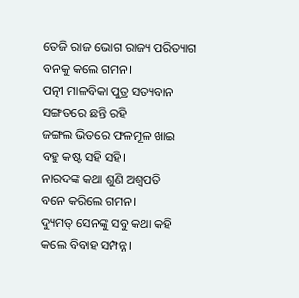ତେଜି ରାଜ ଭୋଗ ରାଜ୍ୟ ପରିତ୍ୟାଗ
ବନକୁ କଲେ ଗମନ।
ପତ୍ନୀ ମାଳବିକା ପୁତ୍ର ସତ୍ୟବାନ
ସଙ୍ଗତରେ ଛନ୍ତି ରହି
ଜଙ୍ଗଲ ଭିତରେ ଫଳମୂଳ ଖାଇ
ବହୁ କଷ୍ଟ ସହି ସହି।
ନାରଦଙ୍କ କଥା ଶୁଣି ଅଶ୍ୱପତି
ବନେ କରିଲେ ଗମନ।
ଦ୍ୟୁମତ୍ ସେନଙ୍କୁ ସବୁ କଥା କହି
କଲେ ବିବାହ ସମ୍ପନ୍ନ।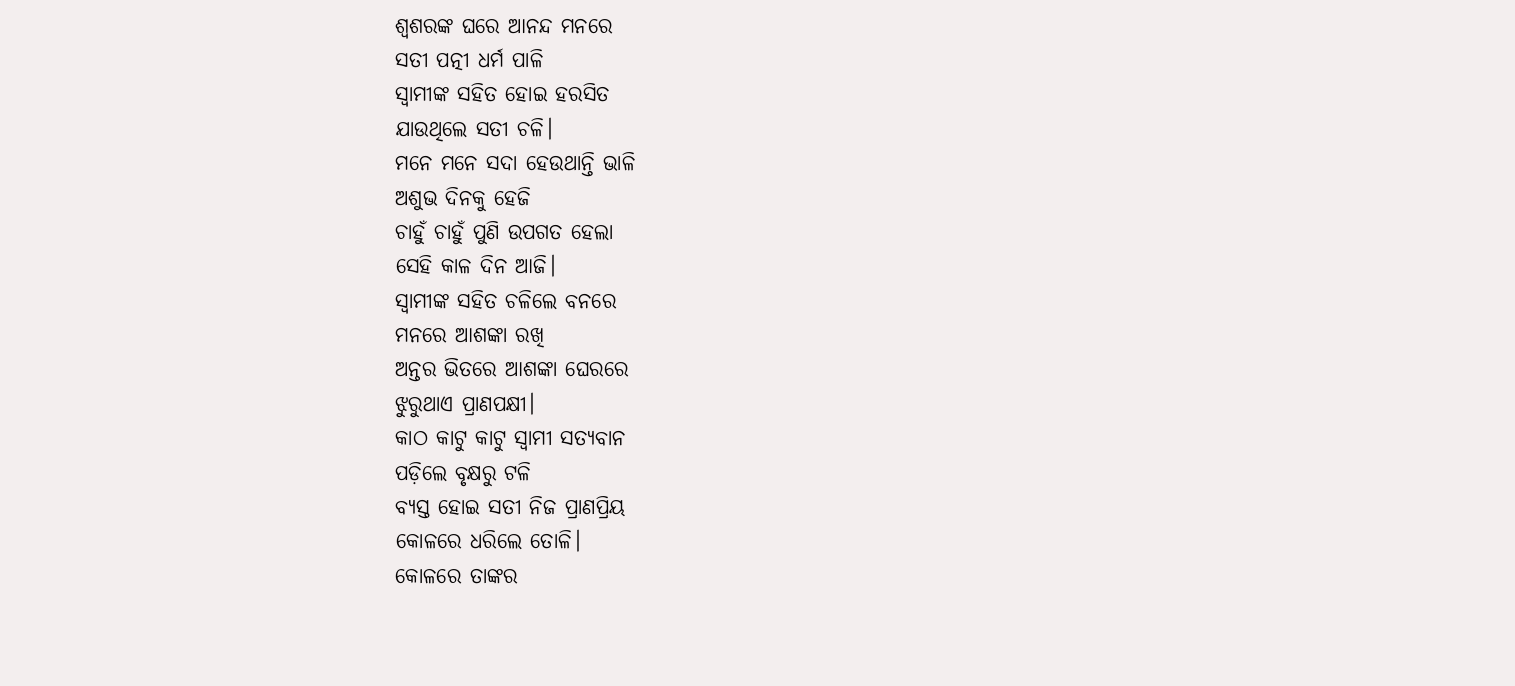ଶ୍ୱଶରଙ୍କ ଘରେ ଆନନ୍ଦ ମନରେ
ସତୀ ପତ୍ନୀ ଧର୍ମ ପାଳି
ସ୍ୱାମୀଙ୍କ ସହିତ ହୋଇ ହରସିତ
ଯାଉଥିଲେ ସତୀ ଚଳି।
ମନେ ମନେ ସଦା ହେଉଥାନ୍ତି ଭାଳି
ଅଶୁଭ ଦିନକୁ ହେଜି
ଚାହୁଁ ଚାହୁଁ ପୁଣି ଉପଗତ ହେଲା
ସେହି କାଳ ଦିନ ଆଜି।
ସ୍ୱାମୀଙ୍କ ସହିତ ଚଳିଲେ ବନରେ
ମନରେ ଆଶଙ୍କା ରଖି
ଅନ୍ତର ଭିତରେ ଆଶଙ୍କା ଘେରରେ
ଝୁରୁଥାଏ ପ୍ରାଣପକ୍ଷୀ।
କାଠ କାଟୁ କାଟୁ ସ୍ୱାମୀ ସତ୍ୟବାନ
ପଡ଼ିଲେ ବୃକ୍ଷରୁ ଟଳି
ବ୍ୟସ୍ତ ହୋଇ ସତୀ ନିଜ ପ୍ରାଣପ୍ରିୟ
କୋଳରେ ଧରିଲେ ତୋଳି।
କୋଳରେ ତାଙ୍କର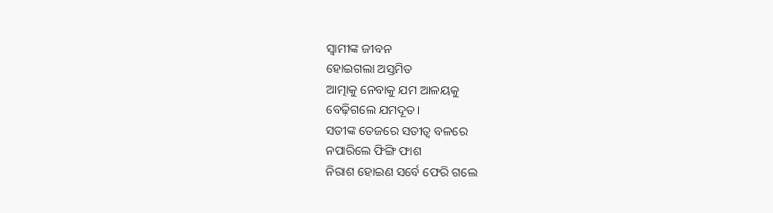ସ୍ୱାମୀଙ୍କ ଜୀବନ
ହୋଇଗଲା ଅସ୍ତମିତ
ଆତ୍ମାକୁ ନେବାକୁ ଯମ ଆଳୟକୁ
ବେଢ଼ିଗଲେ ଯମଦୂତ।
ସତୀଙ୍କ ତେଜରେ ସତୀତ୍ୱ ବଳରେ
ନପାରିଲେ ଫିଙ୍ଗି ଫାଶ
ନିରାଶ ହୋଇଣ ସର୍ବେ ଫେରି ଗଲେ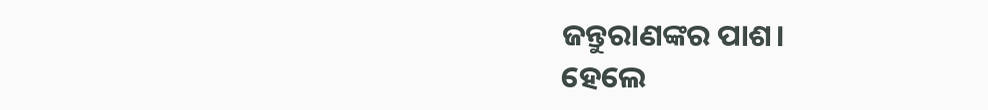ଜନ୍ତୁରାଣଙ୍କର ପାଶ।
ହେଲେ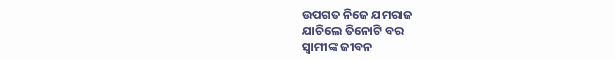ଉପଗତ ନିଜେ ଯମରାଜ
ଯାଚିଲେ ତିନୋଟି ବର
ସ୍ୱାମୀଙ୍କ ଜୀବନ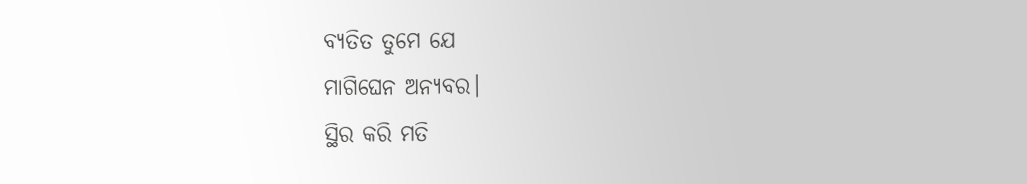ବ୍ୟତିତ ତୁମେ ଯେ
ମାଗିଘେନ ଅନ୍ୟବର।
ସ୍ଥିର କରି ମତି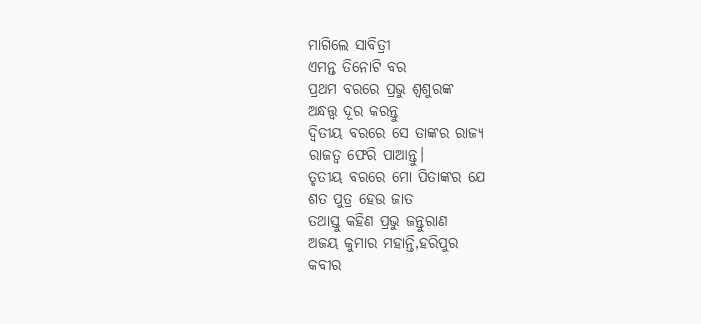ମାଗିଲେ ସାବିତ୍ରୀ
ଏମନ୍ତ ତିନୋଟି ବର
ପ୍ରଥମ ବରରେ ପ୍ରଭୁ ଶ୍ୱଶୁରଙ୍କ
ଅନ୍ଧତ୍ତ୍ଵ ଦୂର କରନ୍ତୁ
ଦ୍ବିତୀୟ ବରରେ ସେ ତାଙ୍କର ରାଜ୍ୟ
ରାଜତ୍ୱ ଫେରି ପାଆନ୍ତୁ।
ତୃତୀୟ ବରରେ ମୋ ପିତାଙ୍କର ଯେ
ଶତ ପୁତ୍ର ହେଉ ଜାତ
ତଥାସ୍ତୁ କହିଣ ପ୍ରଭୁ ଜନ୍ତୁରାଣ
ଅଜୟ କୁମାର ମହାନ୍ତି,ହରିପୁର
କବୀର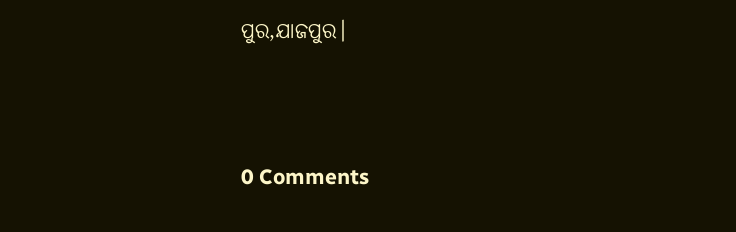ପୁର,ଯାଜପୁର।




0 Comments